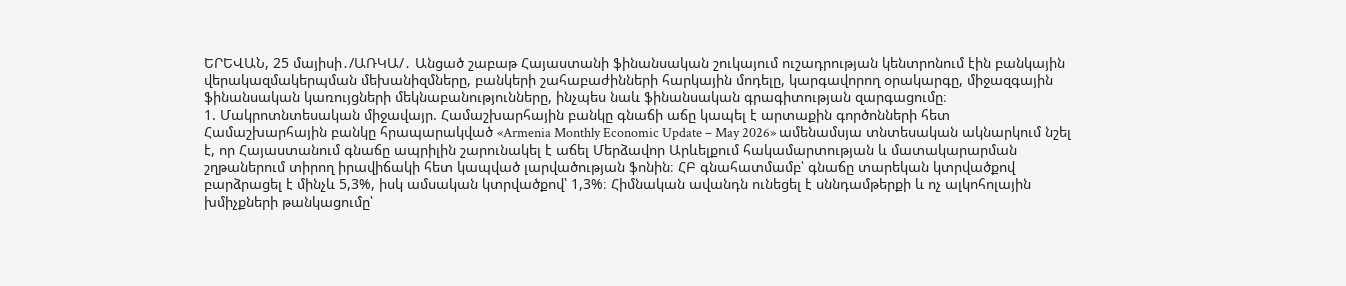ԵՐԵՎԱՆ, 25 մայիսի․/ԱՌԿԱ/․ Անցած շաբաթ Հայաստանի ֆինանսական շուկայում ուշադրության կենտրոնում էին բանկային վերակազմակերպման մեխանիզմները, բանկերի շահաբաժինների հարկային մոդելը, կարգավորող օրակարգը, միջազգային ֆինանսական կառույցների մեկնաբանությունները, ինչպես նաև ֆինանսական գրագիտության զարգացումը։
1. Մակրոտնտեսական միջավայր. Համաշխարհային բանկը գնաճի աճը կապել է արտաքին գործոնների հետ
Համաշխարհային բանկը հրապարակված «Armenia Monthly Economic Update – May 2026» ամենամսյա տնտեսական ակնարկում նշել է, որ Հայաստանում գնաճը ապրիլին շարունակել է աճել Մերձավոր Արևելքում հակամարտության և մատակարարման շղթաներում տիրող իրավիճակի հետ կապված լարվածության ֆոնին։ ՀԲ գնահատմամբ՝ գնաճը տարեկան կտրվածքով բարձրացել է մինչև 5,3%, իսկ ամսական կտրվածքով՝ 1,3%։ Հիմնական ավանդն ունեցել է սննդամթերքի և ոչ ալկոհոլային խմիչքների թանկացումը՝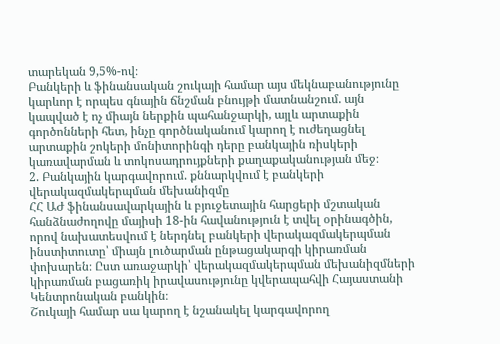տարեկան 9,5%-ով։
Բանկերի և ֆինանսական շուկայի համար այս մեկնաբանությունը կարևոր է որպես գնային ճնշման բնույթի մատնանշում. այն կապված է ոչ միայն ներքին պահանջարկի, այլև արտաքին գործոնների հետ, ինչը գործնականում կարող է ուժեղացնել արտաքին շոկերի մոնիտորինգի դերը բանկային ռիսկերի կառավարման և տոկոսադրույքների քաղաքականության մեջ։
2. Բանկային կարգավորում. քննարկվում է բանկերի վերակազմակերպման մեխանիզմը
ՀՀ ԱԺ ֆինանսավարկային և բյուջետային հարցերի մշտական հանձնաժողովը մայիսի 18-ին հավանություն է տվել օրինագծին, որով նախատեսվում է ներդնել բանկերի վերակազմակերպման ինստիտուտը՝ միայն լուծարման ընթացակարգի կիրառման փոխարեն։ Ըստ առաջարկի՝ վերակազմակերպման մեխանիզմների կիրառման բացառիկ իրավասությունը կվերապահվի Հայաստանի Կենտրոնական բանկին։
Շուկայի համար սա կարող է նշանակել կարգավորող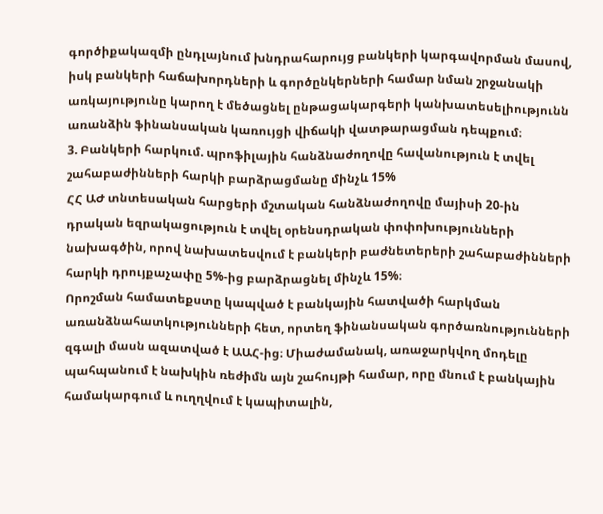գործիքակազմի ընդլայնում խնդրահարույց բանկերի կարգավորման մասով, իսկ բանկերի հաճախորդների և գործընկերների համար նման շրջանակի առկայությունը կարող է մեծացնել ընթացակարգերի կանխատեսելիությունն առանձին ֆինանսական կառույցի վիճակի վատթարացման դեպքում։
3. Բանկերի հարկում. պրոֆիլային հանձնաժողովը հավանություն է տվել շահաբաժինների հարկի բարձրացմանը մինչև 15%
ՀՀ ԱԺ տնտեսական հարցերի մշտական հանձնաժողովը մայիսի 20-ին դրական եզրակացություն է տվել օրենսդրական փոփոխությունների նախագծին, որով նախատեսվում է բանկերի բաժնետերերի շահաբաժինների հարկի դրույքաչափը 5%-ից բարձրացնել մինչև 15%։
Որոշման համատեքստը կապված է բանկային հատվածի հարկման առանձնահատկությունների հետ, որտեղ ֆինանսական գործառնությունների զգալի մասն ազատված է ԱԱՀ-ից։ Միաժամանակ, առաջարկվող մոդելը պահպանում է նախկին ռեժիմն այն շահույթի համար, որը մնում է բանկային համակարգում և ուղղվում է կապիտալին,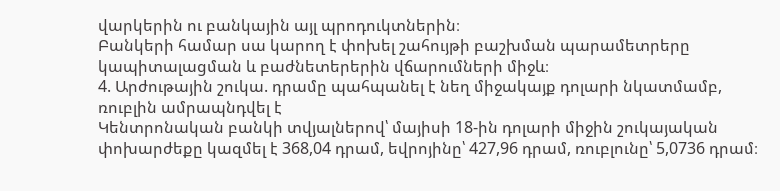վարկերին ու բանկային այլ պրոդուկտներին։
Բանկերի համար սա կարող է փոխել շահույթի բաշխման պարամետրերը կապիտալացման և բաժնետերերին վճարումների միջև։
4. Արժութային շուկա. դրամը պահպանել է նեղ միջակայք դոլարի նկատմամբ, ռուբլին ամրապնդվել է
Կենտրոնական բանկի տվյալներով՝ մայիսի 18-ին դոլարի միջին շուկայական փոխարժեքը կազմել է 368,04 դրամ, եվրոյինը՝ 427,96 դրամ, ռուբլունը՝ 5,0736 դրամ։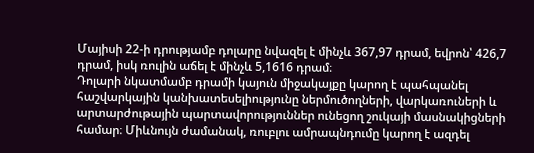Մայիսի 22-ի դրությամբ դոլարը նվազել է մինչև 367,97 դրամ, եվրոն՝ 426,7 դրամ, իսկ ռուլին աճել է մինչև 5,1616 դրամ։
Դոլարի նկատմամբ դրամի կայուն միջակայքը կարող է պահպանել հաշվարկային կանխատեսելիությունը ներմուծողների, վարկառուների և արտարժութային պարտավորություններ ունեցող շուկայի մասնակիցների համար։ Միևնույն ժամանակ, ռուբլու ամրապնդումը կարող է ազդել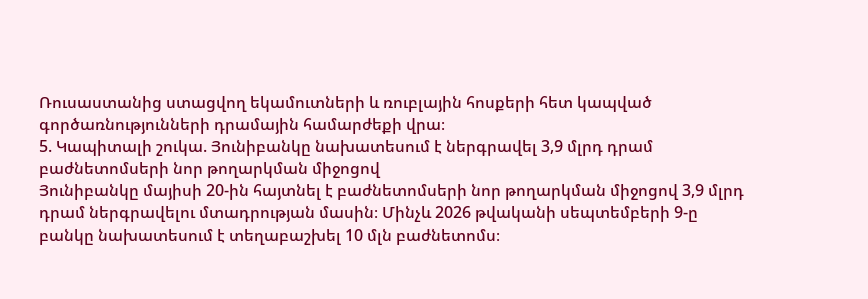Ռուսաստանից ստացվող եկամուտների և ռուբլային հոսքերի հետ կապված գործառնությունների դրամային համարժեքի վրա։
5. Կապիտալի շուկա. Յունիբանկը նախատեսում է ներգրավել 3,9 մլրդ դրամ բաժնետոմսերի նոր թողարկման միջոցով
Յունիբանկը մայիսի 20-ին հայտնել է բաժնետոմսերի նոր թողարկման միջոցով 3,9 մլրդ դրամ ներգրավելու մտադրության մասին։ Մինչև 2026 թվականի սեպտեմբերի 9-ը բանկը նախատեսում է տեղաբաշխել 10 մլն բաժնետոմս։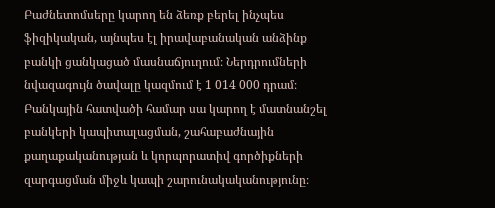Բաժնետոմսերը կարող են ձեռք բերել ինչպես ֆիզիկական, այնպես էլ իրավաբանական անձինք բանկի ցանկացած մասնաճյուղում։ Ներդրումների նվազագույն ծավալը կազմում է 1 014 000 դրամ։
Բանկային հատվածի համար սա կարող է մատնանշել բանկերի կապիտալացման, շահաբաժնային քաղաքականության և կորպորատիվ գործիքների զարգացման միջև կապի շարունակականությունը։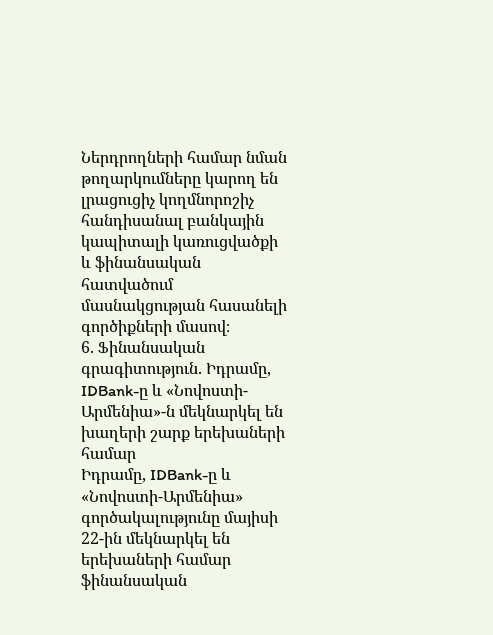Ներդրողների համար նման թողարկումները կարող են լրացուցիչ կողմնորոշիչ հանդիսանալ բանկային կապիտալի կառուցվածքի և ֆինանսական հատվածում մասնակցության հասանելի գործիքների մասով։
6. Ֆինանսական գրագիտություն. Իդրամը, IDBank-ը և «Նովոստի-Արմենիա»-ն մեկնարկել են խաղերի շարք երեխաների համար
Իդրամը, IDBank-ը և «Նովոստի-Արմենիա» գործակալությունը մայիսի 22-ին մեկնարկել են երեխաների համար ֆինանսական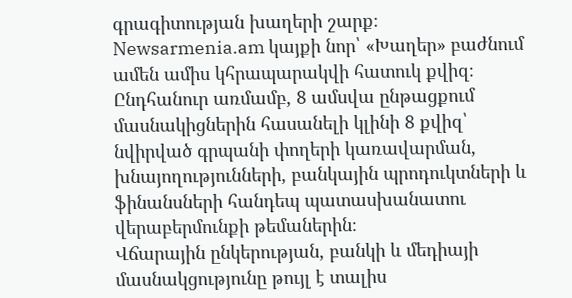գրագիտության խաղերի շարք։ Newsarmenia.am կայքի նոր՝ «Խաղեր» բաժնում ամեն ամիս կհրապարակվի հատուկ քվիզ։ Ընդհանուր առմամբ, 8 ամսվա ընթացքում մասնակիցներին հասանելի կլինի 8 քվիզ՝ նվիրված գրպանի փողերի կառավարման, խնայողությունների, բանկային պրոդուկտների և ֆինանսների հանդեպ պատասխանատու վերաբերմունքի թեմաներին։
Վճարային ընկերության, բանկի և մեդիայի մասնակցությունը թույլ է տալիս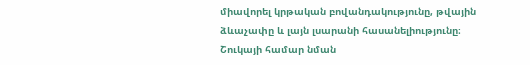միավորել կրթական բովանդակությունը, թվային ձևաչափը և լայն լսարանի հասանելիությունը։ Շուկայի համար նման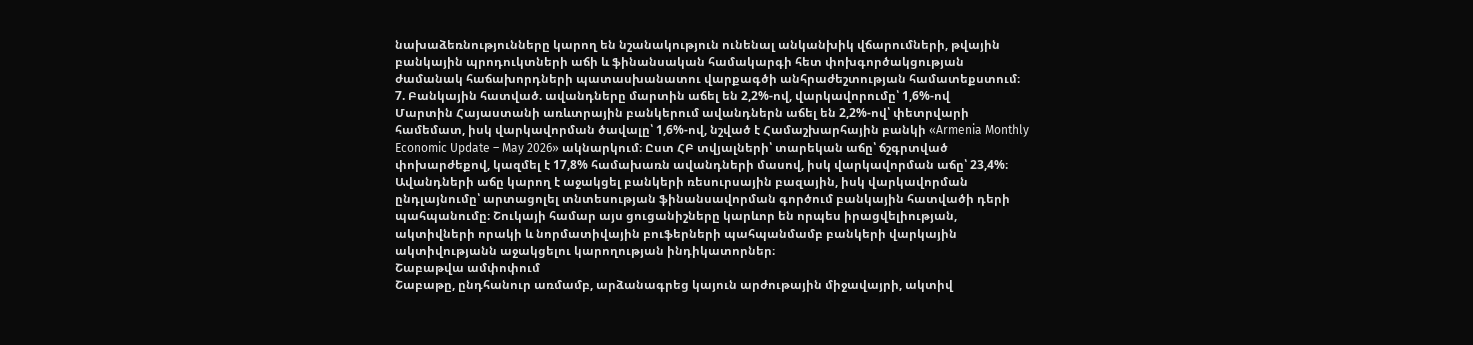նախաձեռնությունները կարող են նշանակություն ունենալ անկանխիկ վճարումների, թվային բանկային պրոդուկտների աճի և ֆինանսական համակարգի հետ փոխգործակցության ժամանակ հաճախորդների պատասխանատու վարքագծի անհրաժեշտության համատեքստում։
7. Բանկային հատված. ավանդները մարտին աճել են 2,2%-ով, վարկավորումը՝ 1,6%-ով
Մարտին Հայաստանի առևտրային բանկերում ավանդներն աճել են 2,2%-ով՝ փետրվարի համեմատ, իսկ վարկավորման ծավալը՝ 1,6%-ով, նշված է Համաշխարհային բանկի «Armenia Monthly Economic Update – May 2026» ակնարկում։ Ըստ ՀԲ տվյալների՝ տարեկան աճը՝ ճշգրտված փոխարժեքով, կազմել է 17,8% համախառն ավանդների մասով, իսկ վարկավորման աճը՝ 23,4%։
Ավանդների աճը կարող է աջակցել բանկերի ռեսուրսային բազային, իսկ վարկավորման ընդլայնումը՝ արտացոլել տնտեսության ֆինանսավորման գործում բանկային հատվածի դերի պահպանումը։ Շուկայի համար այս ցուցանիշները կարևոր են որպես իրացվելիության, ակտիվների որակի և նորմատիվային բուֆերների պահպանմամբ բանկերի վարկային ակտիվությանն աջակցելու կարողության ինդիկատորներ։
Շաբաթվա ամփոփում
Շաբաթը, ընդհանուր առմամբ, արձանագրեց կայուն արժութային միջավայրի, ակտիվ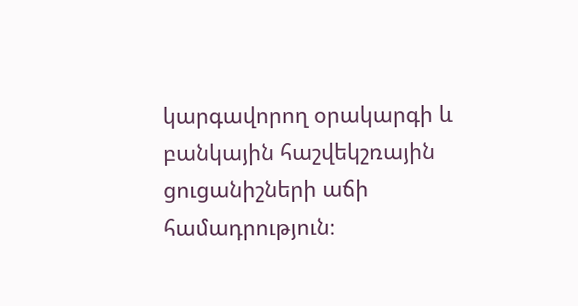կարգավորող օրակարգի և բանկային հաշվեկշռային ցուցանիշների աճի համադրություն։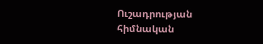Ուշադրության հիմնական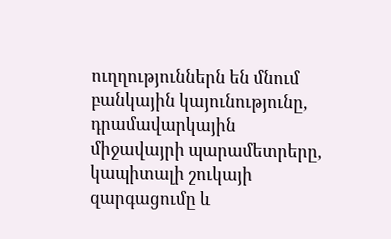ուղղություններն են մնում բանկային կայունությունը, դրամավարկային միջավայրի պարամետրերը, կապիտալի շուկայի զարգացումը և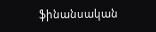ֆինանսական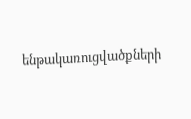ենթակառուցվածքների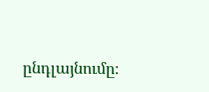ընդլայնումը։